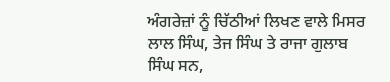ਅੰਗਰੇਜ਼ਾਂ ਨੂੰ ਚਿੱਠੀਆਂ ਲਿਖਣ ਵਾਲੇ ਮਿਸਰ ਲਾਲ ਸਿੰਘ, ਤੇਜ ਸਿੰਘ ਤੇ ਰਾਜਾ ਗੁਲਾਬ ਸਿੰਘ ਸਨ,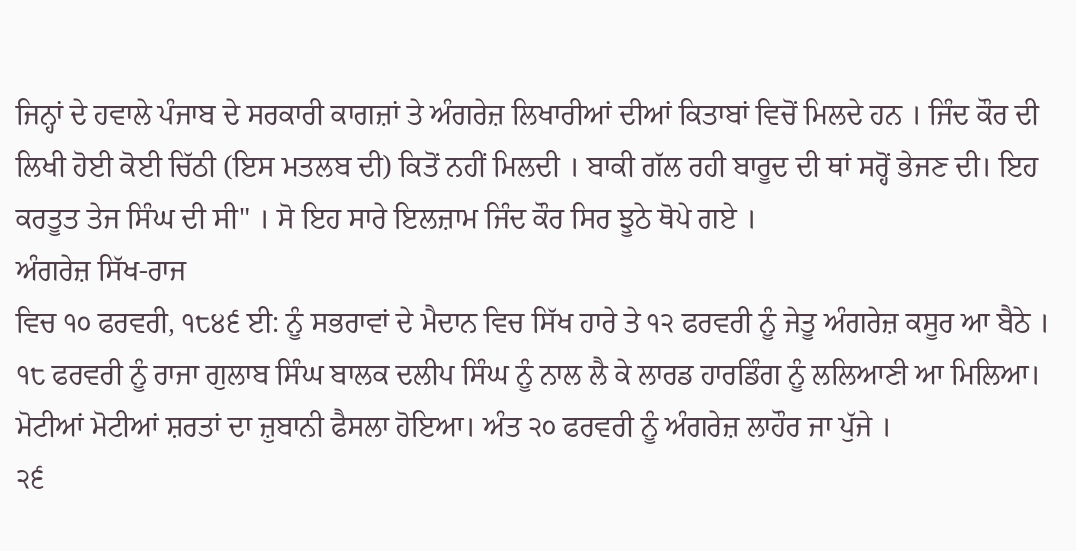ਜਿਨ੍ਹਾਂ ਦੇ ਹਵਾਲੇ ਪੰਜਾਬ ਦੇ ਸਰਕਾਰੀ ਕਾਗਜ਼ਾਂ ਤੇ ਅੰਗਰੇਜ਼ ਲਿਖਾਰੀਆਂ ਦੀਆਂ ਕਿਤਾਬਾਂ ਵਿਚੋਂ ਮਿਲਦੇ ਹਨ । ਜਿੰਦ ਕੌਰ ਦੀ ਲਿਖੀ ਹੋਈ ਕੋਈ ਚਿੱਠੀ (ਇਸ ਮਤਲਬ ਦੀ) ਕਿਤੋਂ ਨਹੀਂ ਮਿਲਦੀ । ਬਾਕੀ ਗੱਲ ਰਹੀ ਬਾਰੂਦ ਦੀ ਥਾਂ ਸਰ੍ਹੋਂ ਭੇਜਣ ਦੀ। ਇਹ ਕਰਤੂਤ ਤੇਜ ਸਿੰਘ ਦੀ ਸੀ" । ਸੋ ਇਹ ਸਾਰੇ ਇਲਜ਼ਾਮ ਜਿੰਦ ਕੌਰ ਸਿਰ ਝੂਠੇ ਥੋਪੇ ਗਏ ।
ਅੰਗਰੇਜ਼ ਸਿੱਖ-ਰਾਜ
ਵਿਚ ੧੦ ਫਰਵਰੀ, ੧੮੪੬ ਈ: ਨੂੰ ਸਭਰਾਵਾਂ ਦੇ ਮੈਦਾਨ ਵਿਚ ਸਿੱਖ ਹਾਰੇ ਤੇ ੧੨ ਫਰਵਰੀ ਨੂੰ ਜੇਤੂ ਅੰਗਰੇਜ਼ ਕਸੂਰ ਆ ਬੈਠੇ । ੧੮ ਫਰਵਰੀ ਨੂੰ ਰਾਜਾ ਗੁਲਾਬ ਸਿੰਘ ਬਾਲਕ ਦਲੀਪ ਸਿੰਘ ਨੂੰ ਨਾਲ ਲੈ ਕੇ ਲਾਰਡ ਹਾਰਡਿੰਗ ਨੂੰ ਲਲਿਆਣੀ ਆ ਮਿਲਿਆ। ਮੋਟੀਆਂ ਮੋਟੀਆਂ ਸ਼ਰਤਾਂ ਦਾ ਜ਼ੁਬਾਨੀ ਫੈਸਲਾ ਹੋਇਆ। ਅੰਤ ੨੦ ਫਰਵਰੀ ਨੂੰ ਅੰਗਰੇਜ਼ ਲਾਹੌਰ ਜਾ ਪੁੱਜੇ ।
੨੬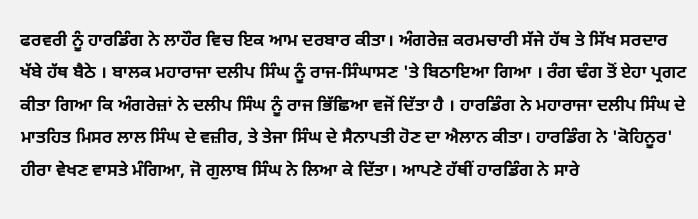ਫਰਵਰੀ ਨੂੰ ਹਾਰਡਿੰਗ ਨੇ ਲਾਹੌਰ ਵਿਚ ਇਕ ਆਮ ਦਰਬਾਰ ਕੀਤਾ। ਅੰਗਰੇਜ਼ ਕਰਮਚਾਰੀ ਸੱਜੇ ਹੱਥ ਤੇ ਸਿੱਖ ਸਰਦਾਰ ਖੱਬੇ ਹੱਥ ਬੈਠੇ । ਬਾਲਕ ਮਹਾਰਾਜਾ ਦਲੀਪ ਸਿੰਘ ਨੂੰ ਰਾਜ-ਸਿੰਘਾਸਣ 'ਤੇ ਬਿਠਾਇਆ ਗਿਆ । ਰੰਗ ਢੰਗ ਤੋਂ ਏਹਾ ਪ੍ਰਗਟ ਕੀਤਾ ਗਿਆ ਕਿ ਅੰਗਰੇਜ਼ਾਂ ਨੇ ਦਲੀਪ ਸਿੰਘ ਨੂੰ ਰਾਜ ਭਿੱਛਿਆ ਵਜੋਂ ਦਿੱਤਾ ਹੈ । ਹਾਰਡਿੰਗ ਨੇ ਮਹਾਰਾਜਾ ਦਲੀਪ ਸਿੰਘ ਦੇ ਮਾਤਹਿਤ ਮਿਸਰ ਲਾਲ ਸਿੰਘ ਦੇ ਵਜ਼ੀਰ, ਤੇ ਤੇਜਾ ਸਿੰਘ ਦੇ ਸੈਨਾਪਤੀ ਹੋਣ ਦਾ ਐਲਾਨ ਕੀਤਾ। ਹਾਰਡਿੰਗ ਨੇ 'ਕੋਹਿਨੂਰ' ਹੀਰਾ ਵੇਖਣ ਵਾਸਤੇ ਮੰਗਿਆ, ਜੋ ਗੁਲਾਬ ਸਿੰਘ ਨੇ ਲਿਆ ਕੇ ਦਿੱਤਾ। ਆਪਣੇ ਹੱਥੀਂ ਹਾਰਡਿੰਗ ਨੇ ਸਾਰੇ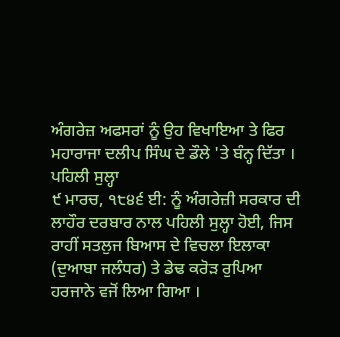ਅੰਗਰੇਜ਼ ਅਫਸਰਾਂ ਨੂੰ ਉਹ ਵਿਖਾਇਆ ਤੇ ਫਿਰ ਮਹਾਰਾਜਾ ਦਲੀਪ ਸਿੰਘ ਦੇ ਡੌਲੇ 'ਤੇ ਬੰਨ੍ਹ ਦਿੱਤਾ ।
ਪਹਿਲੀ ਸੁਲ੍ਹਾ
੯ ਮਾਰਚ, ੧੮੪੬ ਈ: ਨੂੰ ਅੰਗਰੇਜ਼ੀ ਸਰਕਾਰ ਦੀ ਲਾਹੌਰ ਦਰਬਾਰ ਨਾਲ ਪਹਿਲੀ ਸੁਲ੍ਹਾ ਹੋਈ, ਜਿਸ ਰਾਹੀਂ ਸਤਲੁਜ ਬਿਆਸ ਦੇ ਵਿਚਲਾ ਇਲਾਕਾ (ਦੁਆਬਾ ਜਲੰਧਰ) ਤੇ ਡੇਢ ਕਰੋੜ ਰੁਪਿਆ ਹਰਜਾਨੇ ਵਜੋਂ ਲਿਆ ਗਿਆ ।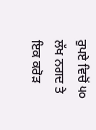ਰੁਪਏ ਵਿਚੋਂ ੫੦ ਲੱਖ ਨਗਦ ਤੇ ਇਕ ਕਰੋੜ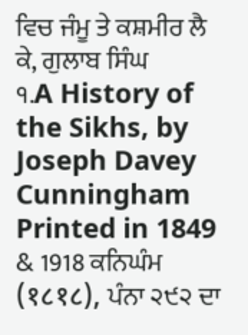ਵਿਚ ਜੰਮੂ ਤੇ ਕਸ਼ਮੀਰ ਲੈ ਕੇ, ਗੁਲਾਬ ਸਿੰਘ
੧.A History of the Sikhs, by Joseph Davey Cunningham Printed in 1849 & 1918 ਕਨਿਘੰਮ (१८१८), ਪੰਨਾ ੨੯੨ ਦਾ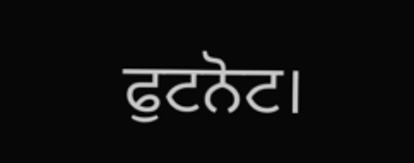ਫੁਟਨੋਟ।